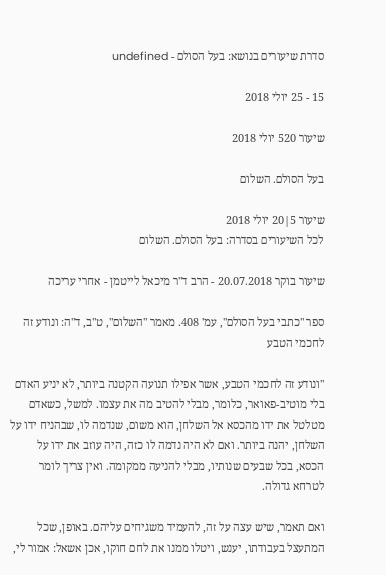סדרת שיעורים בנושא: בעל הסולם - undefined

15 - 25 יולי 2018

שיעור 520 יולי 2018

בעל הסולם. השלום

שיעור 5|20 יולי 2018
לכל השיעורים בסדרה: בעל הסולם. השלום

שיעור בוקר 20.07.2018 - הרב ד"ר מיכאל לייטמן - אחרי עריכה

ספר "כתבי בעל הסולם", עמ' 408. מאמר "השלום", ט"ב, ד"ה: ונודע זה לחכמי הטבע

"ונודע זה לחכמי הטבע, אשר אפילו תנועה הקטנה ביותר, לא יניע האדם בלי מוטיב-פאואר, כלומר, מבלי להטיב מה את עצמו. למשל, כשאדם מטלטל את ידו מהכסא אל השלחן, הוא משום, שנדמה לו, שבהניח ידו על השלחן, יהנה ביותר. ואם לא היה נדמה לו כזה, היה עוזב את ידו על הכסא, בכל שבעים שנותיו, מבלי להניעה ממקומה. ואין צריך לומר לטרחא גדולה.

ואם תאמר, שיש עצה על זה, להעמיד משגיחים עליהם. באופן, שכל המתעצל בעבודתו, יענש, ויטלו ממנו את לחם חוקו, אכן אשאל: אמור לי,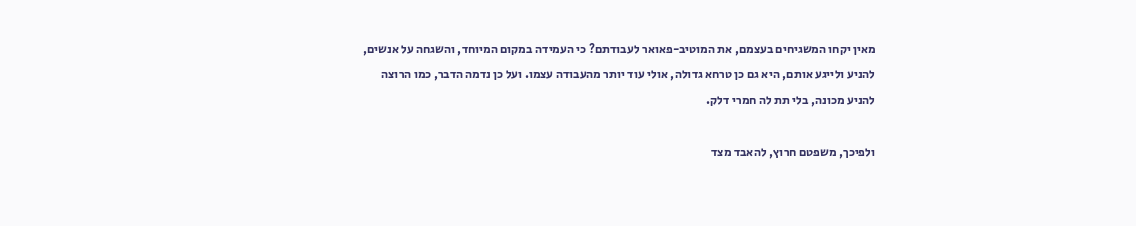מאין יקחו המשגיחים בעצמם, את המוטיב-פאואר לעבודתם? כי העמידה במקום המיוחד, והשגחה על אנשים, להניע ולייגע אותם, היא גם כן טרחא גדולה, אולי עוד יותר מהעבודה עצמו. ועל כן נדמה הדבר, כמו הרוצה להניע מכונה, בלי תת לה חמרי דלק.

ולפיכך, משפטם חרוץ, להאבד מצד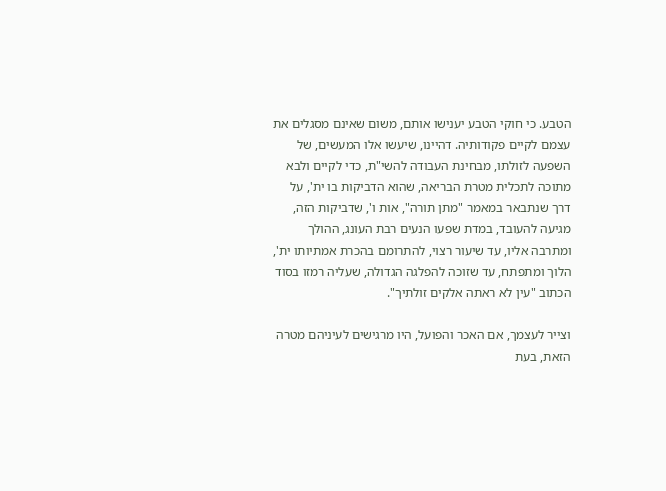הטבע. כי חוקי הטבע יענישו אותם, משום שאינם מסגלים את עצמם לקיים פקודותיה. דהיינו, שיעשו אלו המעשים, של השפעה לזולתו, מבחינת העבודה להשי"ת, כדי לקיים ולבא מתוכה לתכלית מטרת הבריאה, שהוא הדביקות בו ית', על דרך שנתבאר במאמר "מתן תורה", אות ו', שדביקות הזה, מגיעה להעובד, במדת שפעו הנעים רבת העונג, ההולך ומתרבה אליו, עד שיעור רצוי, להתרומם בהכרת אמתיותו ית', הלוך ומתפתח, עד שזוכה להפלגה הגדולה, שעליה רמזו בסוד הכתוב "עין לא ראתה אלקים זולתיך".

וצייר לעצמך, אם האכר והפועל, היו מרגישים לעיניהם מטרה הזאת, בעת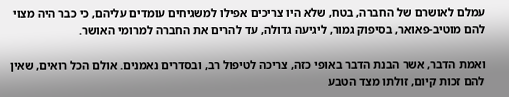עמלם לאושרם של החברה, בטח, שלא היו צריכים אפילו למשגיחים עומדים עליהם, כי כבר היה מצוי להם מוטיב-פאואר, בסיפוק גמור, ליגיעה גדולה, עד להרים את החברה למרומי האושר.

ואמת הדבר, אשר הבנת הדבר באופי כזה, צריכה לטיפול רב, ובסדרים נאמנים. אולם הכל רואים, שאין להם זכות קיום, זולתו מצד הטבע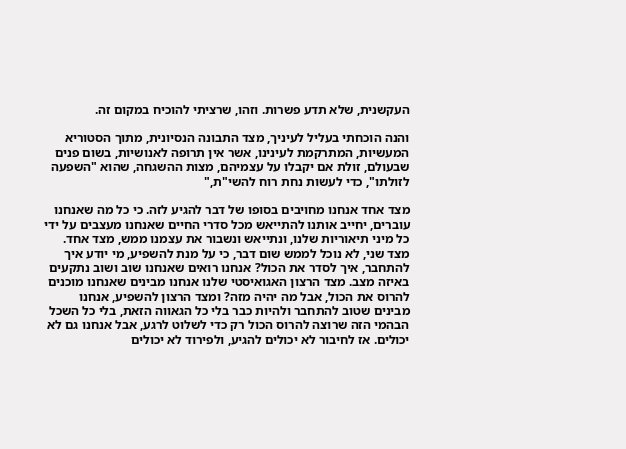העקשנית, שלא תדע פשרות. וזהו, שרציתי להוכיח במקום זה.

והנה הוכחתי בעליל לעיניך, מצד התבונה הנסיונית, מתוך הסטוריא המעשיות, המתרקמת לעינינו, אשר אין תרופה לאנושיות, בשום פנים שבעולם, זולת אם יקבלו על עצמיהם, מצות ההשגחה, שהוא "השפעה לזולתו", כדי לעשות נחת רוח להשי"ת,"

מצד אחד אנחנו מחויבים בסופו של דבר להגיע לזה. כי כל מה שאנחנו עוברים, יחייב אותנו להתייאש מכל סדרי החיים שאנחנו מעצבים על ידי כל מיני תיאוריות שלנו, ונתייאש ונשבור את עצמנו ממש, מצד אחד. מצד שני, לא נוכל לממש שום דבר, כי על מנת להשפיע, מי יודע איך להתחבר, איך לסדר את הכול? אנחנו רואים שאנחנו שוב ושוב נתקעים באיזה מצב. מצד הרצון האגואיסטי שלנו אנחנו מבינים שאנחנו מוכנים להרוס את הכול, אבל מה יהיה מזה? ומצד הרצון להשפיע, אנחנו מבינים שטוב להתחבר ולהיות כבר בלי כל הגאווה הזאת, בלי כל השכל הבהמי הזה שרוצה להרוס הכול רק כדי לשלוט לרגע, אבל אנחנו גם לא יכולים. אז לחיבור לא יכולים להגיע, ולפירוד לא יכולים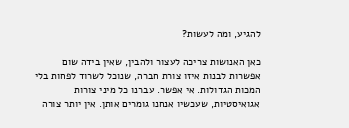להגיע, ומה לעשות?

כאן האנושות צריכה לעצור ולהבין, שאין בידה שום אפשרות לבנות איזו צורת חברה, שנוכל לשרוד לפחות בלי המכות הגדולות. אי אפשר. עברנו כל מיני צורות אגואיסטיות, שעכשיו אנחנו גומרים אותן. אין יותר צורה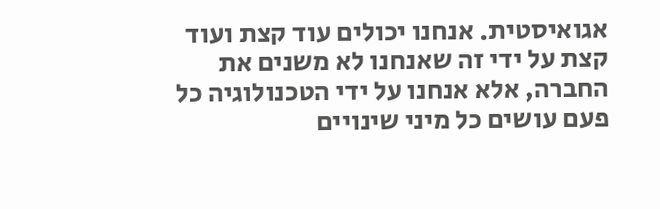אגואיסטית. אנחנו יכולים עוד קצת ועוד קצת על ידי זה שאנחנו לא משנים את החברה, אלא אנחנו על ידי הטכנולוגיה כל פעם עושים כל מיני שינויים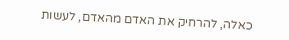כאלה, להרחיק את האדם מהאדם, לעשות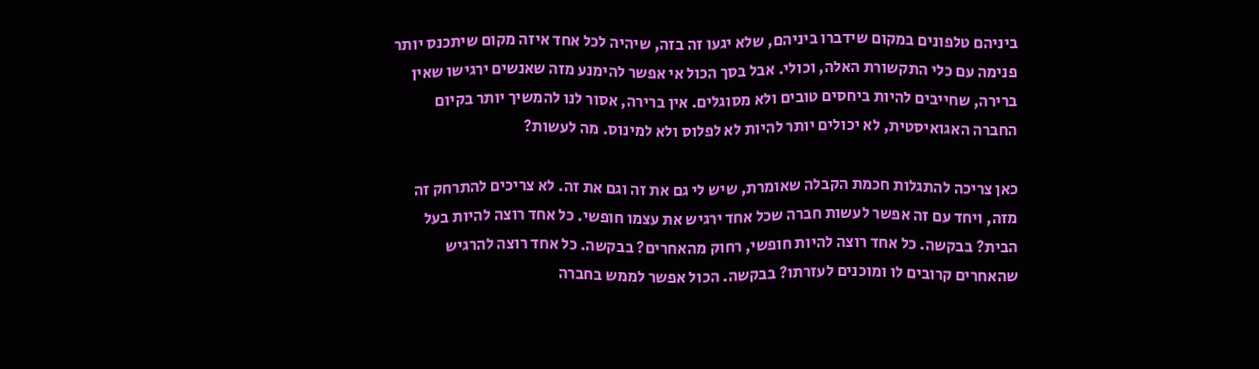ביניהם טלפונים במקום שידברו ביניהם, שלא יגעו זה בזה, שיהיה לכל אחד איזה מקום שיתכנס יותר פנימה עם כלי התקשורת האלה, וכולי. אבל בסך הכול אי אפשר להימנע מזה שאנשים ירגישו שאין ברירה, שחייבים להיות ביחסים טובים ולא מסוגלים. אין ברירה, אסור לנו להמשיך יותר בקיום החברה האגואיסטית, לא יכולים יותר להיות לא לפלוס ולא למינוס. מה לעשות?

כאן צריכה להתגלות חכמת הקבלה שאומרת, שיש לי גם את זה וגם את זה. לא צריכים להתרחק זה מזה, ויחד עם זה אפשר לעשות חברה שכל אחד ירגיש את עצמו חופשי. כל אחד רוצה להיות בעל הבית? בבקשה. כל אחד רוצה להיות חופשי, רחוק מהאחרים? בבקשה. כל אחד רוצה להרגיש שהאחרים קרובים לו ומוכנים לעזרתו? בבקשה. הכול אפשר לממש בחברה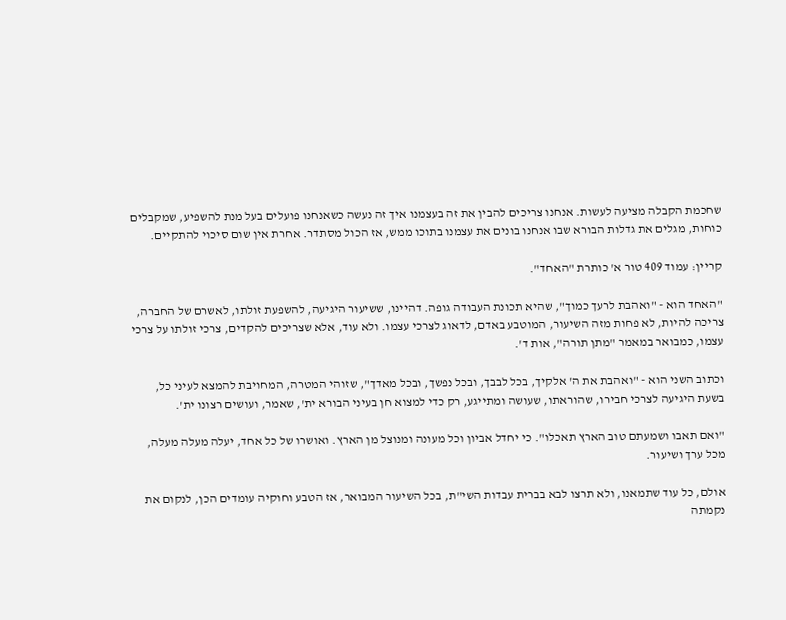שחכמת הקבלה מציעה לעשות. אנחנו צריכים להבין את זה בעצמנו איך זה נעשה כשאנחנו פועלים בעל מנת להשפיע, שמקבלים כוחות, מגלים את גדלות הבורא שבו אנחנו בונים את עצמנו בתוכו ממש, אז הכול מסתדר. אחרת אין שום סיכוי להתקיים.

קריין: עמוד 409 טור א' כותרת "האחד".

"האחד הוא - "ואהבת לרעך כמוך", שהיא תכונת העבודה גופה. דהיינו, ששיעור היגיעה, להשפעת זולתו, לאשרם של החברה, צריכה להיות, לא פחות מזה השיעור, המוטבע באדם, לדאוג לצרכי עצמו. ולא עוד, אלא שצריכים להקדים, צרכי זולתו על צרכי עצמו, כמבואר במאמר "מתן תורה", אות ד'.

וכתוב השני הוא - "ואהבת את ה' אלקיך, בכל לבבך, ובכל נפשך, ובכל מאדך", שזוהי המטרה, המחויבת להמצא לעיני כל, בשעת היגיעה לצרכי חבירו, שהוראתו, שעושה ומתייגע, רק כדי למצוא חן בעיני הבורא ית', שאמר, ועושים רצונו ית'.

"ואם תאבו ושמעתם טוב הארץ תאכלו". כי יחדל אביון וכל מעונה ומנוצל מן הארץ. ואושרו של כל אחד, יעלה מעלה מעלה, מכל ערך ושיעור.

אולם, כל עוד שתמאנו, ולא תרצו לבא בברית עבדות השי"ת, בכל השיעור המבואר, אז הטבע וחוקיה עומדים הכן, לנקום את נקמתה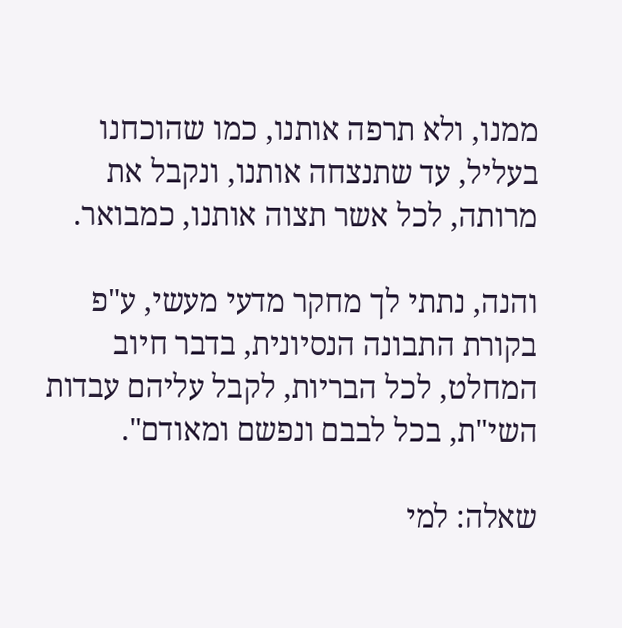ממנו, ולא תרפה אותנו, כמו שהוכחנו בעליל, עד שתנצחה אותנו, ונקבל את מרותה, לכל אשר תצוה אותנו, כמבואר.

והנה, נתתי לך מחקר מדעי מעשי, ע"פ בקורת התבונה הנסיונית, בדבר חיוב המחלט, לכל הבריות, לקבל עליהם עבדות השי"ת, בכל לבבם ונפשם ומאודם".

שאלה: למי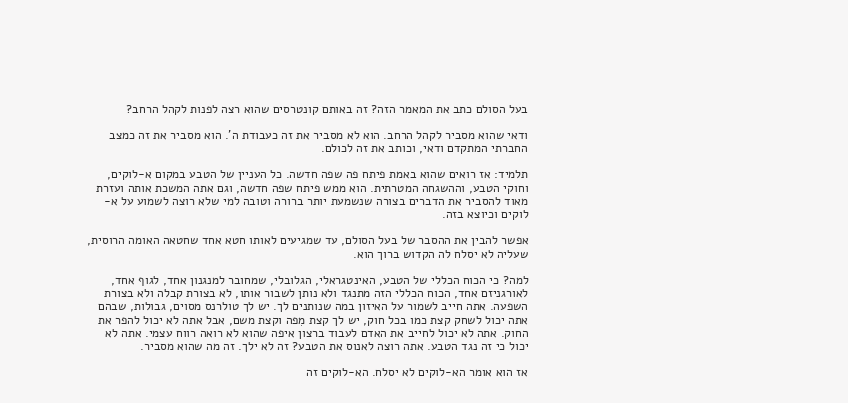בעל הסולם כתב את המאמר הזה? זה באותם קונטרסים שהוא רצה לפנות לקהל הרחב?

ודאי שהוא מסביר לקהל הרחב. הוא לא מסביר את זה כעבודת ה'. הוא מסביר את זה כמצב החברתי המתקדם ודאי, וכותב את זה לכולם.

תלמיד: אז רואים שהוא באמת פיתח פה שפה חדשה. כל העניין של הטבע במקום א-לוקים, וחוקי הטבע, וההשגחה המטרתית. הוא ממש פיתח שפה חדשה, וגם אתה המשכת אותה ועזרת מאוד להסביר את הדברים בצורה שנשמעת יותר ברורה וטובה למי שלא רוצה לשמוע על א-לוקים וכיוצא בזה.

אפשר להבין את ההסבר של בעל הסולם, עד שמגיעים לאותו חטא אחד שחטאה האומה הרוסית, שעליה לא יסלח לה הקדוש ברוך הוא.

למה? כי הכוח הכללי של הטבע, האינטגראלי, הגלובלי, שמחובר למנגנון אחד, לגוף אחד, לאורגניזם אחד, הכוח הכללי הזה מתנגד ולא נותן לשבור אותו, לא בצורת קבלה ולא בצורת השפעה. אתה חייב לשמור על האיזון במה שנותנים לך. יש לך טולרנס מסוים, גבולות, שבהם אתה יכול לשחק קצת כמו בכל חוק, יש לך קצת מִפה וקצת משם, אבל אתה לא יכול להפר את החוק. אתה לא יכול לחייב את האדם לעבוד ברצון איפה שהוא לא רואה רווח עצמי. אתה לא יכול כי זה נגד הטבע. אתה רוצה לאנוס את הטבע? זה לא ילך. זה מה שהוא מסביר.

אז הוא אומר הא-לוקים לא יסלח. הא-לוקים זה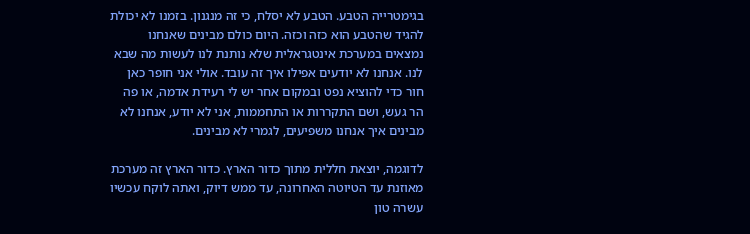בגימטרייה הטבע. הטבע לא יסלח, כי זה מנגנון. בזמנו לא יכולת להגיד שהטבע הוא כזה וכזה. היום כולם מבינים שאנחנו נמצאים במערכת אינטגראלית שלא נותנת לנו לעשות מה שבא לנו. אנחנו לא יודעים אפילו איך זה עובד. אולי אני חופר כאן חור כדי להוציא נפט ובמקום אחר יש לי רעידת אדמה, או פה הר געש, ושם התקררות או התחממות, אני לא יודע, אנחנו לא מבינים איך אנחנו משפיעים, לגמרי לא מבינים.

לדוגמה, יוצאת חללית מתוך כדור הארץ. כדור הארץ זה מערכת מאוזנת עד הטיוטה האחרונה, עד ממש דיוק, ואתה לוקח עכשיו עשרה טון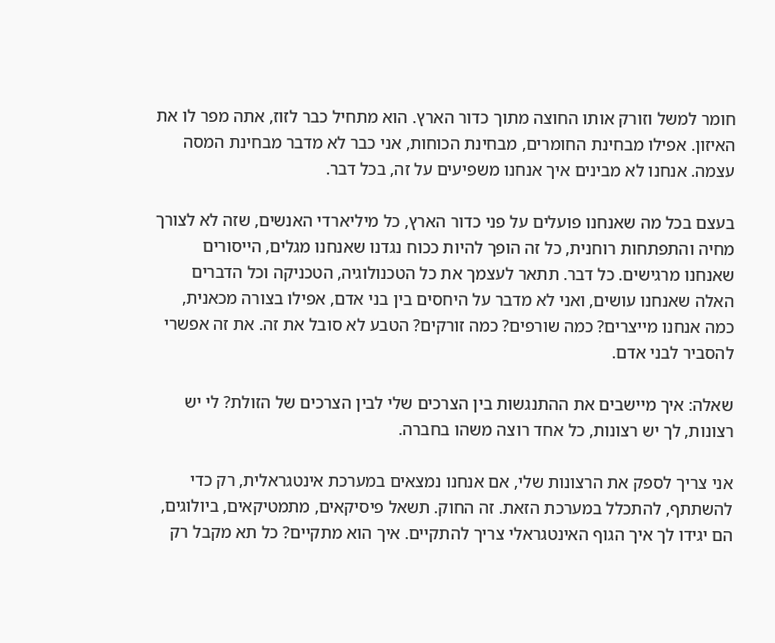חומר למשל וזורק אותו החוצה מתוך כדור הארץ. הוא מתחיל כבר לזוז, אתה מפר לו את האיזון. אפילו מבחינת החומרים, מבחינת הכוחות, אני כבר לא מדבר מבחינת המסה עצמה. אנחנו לא מבינים איך אנחנו משפיעים על זה, בכל דבר.

בעצם בכל מה שאנחנו פועלים על פני כדור הארץ, כל מיליארדי האנשים, שזה לא לצורך מחיה והתפתחות רוחנית, כל זה הופך להיות ככוח נגדנו שאנחנו מגלים, הייסורים שאנחנו מרגישים. כל דבר. תתאר לעצמך את כל הטכנולוגיה, הטכניקה וכל הדברים האלה שאנחנו עושים, ואני לא מדבר על היחסים בין בני אדם, אפילו בצורה מכאנית, כמה אנחנו מייצרים? כמה שורפים? כמה זורקים? הטבע לא סובל את זה. את זה אפשרי להסביר לבני אדם.

שאלה: איך מיישבים את ההתנגשות בין הצרכים שלי לבין הצרכים של הזולת? לי יש רצונות, לך יש רצונות, כל אחד רוצה משהו בחברה.

אני צריך לספק את הרצונות שלי, אם אנחנו נמצאים במערכת אינטגראלית, רק כדי להשתתף, להתכלל במערכת הזאת. זה החוק. תשאל פיסיקאים, מתמטיקאים, ביולוגים, הם יגידו לך איך הגוף האינטגראלי צריך להתקיים. איך הוא מתקיים? כל תא מקבל רק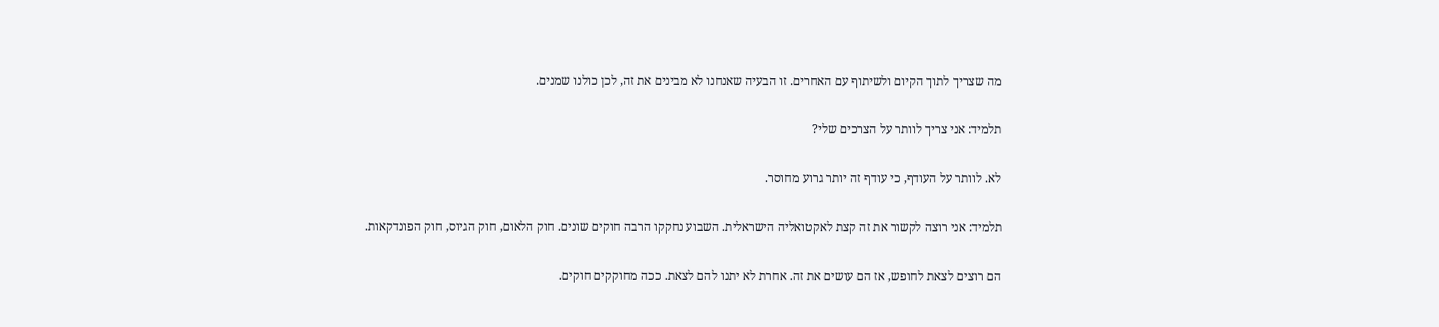מה שצריך לתוך הקיום ולשיתוף עם האחרים. זו הבעיה שאנחנו לא מבינים את זה, לכן כולנו שמנים.

תלמיד: אני צריך לוותר על הצרכים שלי?

לא. לוותר על העודף, כי עודף זה יותר גרוע מחוסר.

תלמיד: אני רוצה לקשור את זה קצת לאקטואליה הישראלית. השבוע נחקקו הרבה חוקים שונים. חוק הלאום, חוק הגיוס, חוק הפונדקאות.

הם רוצים לצאת לחופש, אז הם עושים את זה. אחרת לא יתנו להם לצאת. ככה מחוקקים חוקים.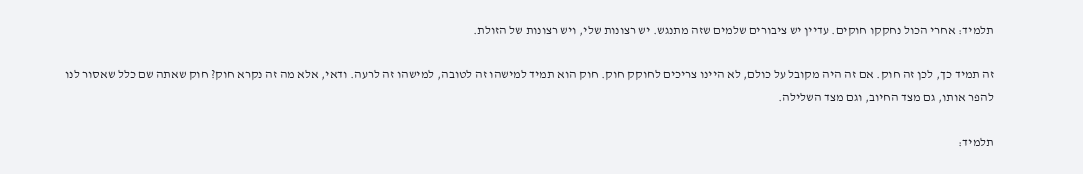תלמיד: אחרי הכול נחקקו חוקים. עדיין יש ציבורים שלמים שזה מתנגש. יש רצונות שלי, ויש רצונות של הזולת.

זה תמיד כך, לכן זה חוק. אם זה היה מקובל על כולם, לא היינו צריכים לחוקק חוק. חוק הוא תמיד למישהו זה לטובה, למישהו זה לרעה. ודאי, אלא מה זה נקרא חוק? חוק שאתה שם כלל שאסור לנו להפר אותו, גם מצד החיוב, וגם מצד השלילה.

תלמיד: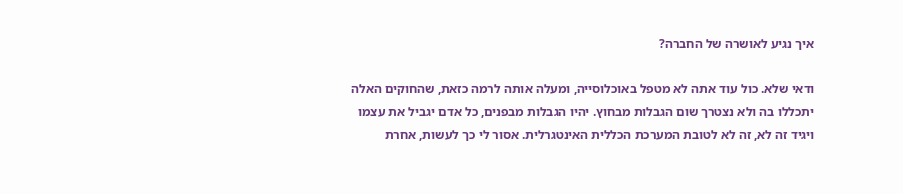איך נגיע לאושרה של החברה?

ודאי שלא. כול עוד אתה לא מטפל באוכלוסייה, ומעלה אותה לרמה כזאת, שהחוקים האלה יתכללו בה ולא נצטרך שום הגבלות מבחוץ. יהיו הגבלות מבפנים, כל אדם יגביל את עצמו ויגיד זה לא, זה לא לטובת המערכת הכללית האינטגרלית. אסור לי כך לעשות, אחרת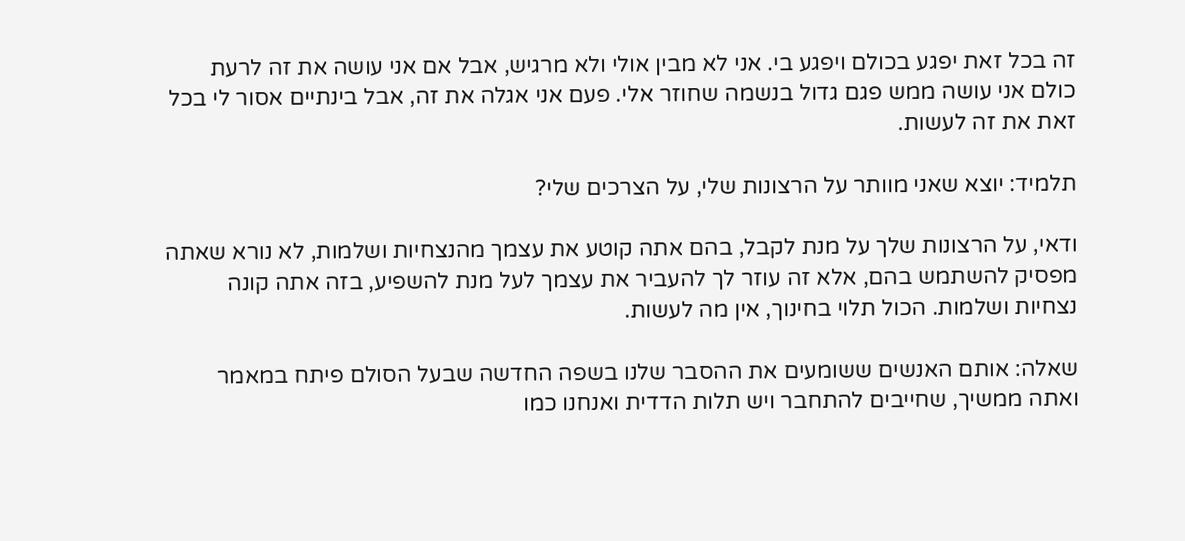זה בכל זאת יפגע בכולם ויפגע בי. אני לא מבין אולי ולא מרגיש, אבל אם אני עושה את זה לרעת כולם אני עושה ממש פגם גדול בנשמה שחוזר אלי. פעם אני אגלה את זה, אבל בינתיים אסור לי בכל זאת את זה לעשות.

תלמיד: יוצא שאני מוותר על הרצונות שלי, על הצרכים שלי?

ודאי, על הרצונות שלך על מנת לקבל, בהם אתה קוטע את עצמך מהנצחיות ושלמות, לא נורא שאתה מפסיק להשתמש בהם, אלא זה עוזר לך להעביר את עצמך לעל מנת להשפיע, בזה אתה קונה נצחיות ושלמות. הכול תלוי בחינוך, אין מה לעשות.

שאלה: אותם האנשים ששומעים את ההסבר שלנו בשפה החדשה שבעל הסולם פיתח במאמר ואתה ממשיך, שחייבים להתחבר ויש תלות הדדית ואנחנו כמו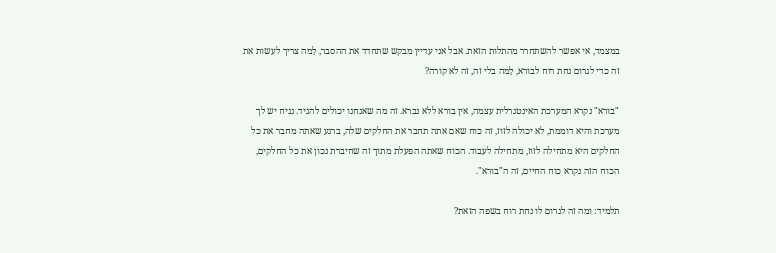במצמד, אי אפשר להשתחרר מהתלות הזאת. אבל אני עדיין מבקש שתחדד את ההסבר, לָמה צריך לעשות את זה כדי לגרום נחת רוח לבורא, לָמה בלי זה, זה לא קורה?

"בורא" נקרא המערכת האינטגרלית עצמה, אין בורא ללא נברא. זה מה שאנחנו יכולים להגיד. נניח יש לך מערכת והיא דוממת, לא יכולה לזוז, זה כוח שאם אתה תחבר את החלקים שלה, ברגע שאתה מחבר את כל החלקים היא מתחילה לזוז, מתחילה לעבוד. הכוח שאתה הפעלת מתוך זה שחיברת נכון את כל החלקים, הכוח הזה נקרא כוח החיים, זה ה"בורא".

תלמיד: ומה זה לגרום לו נחת רוח בשפה הזאת?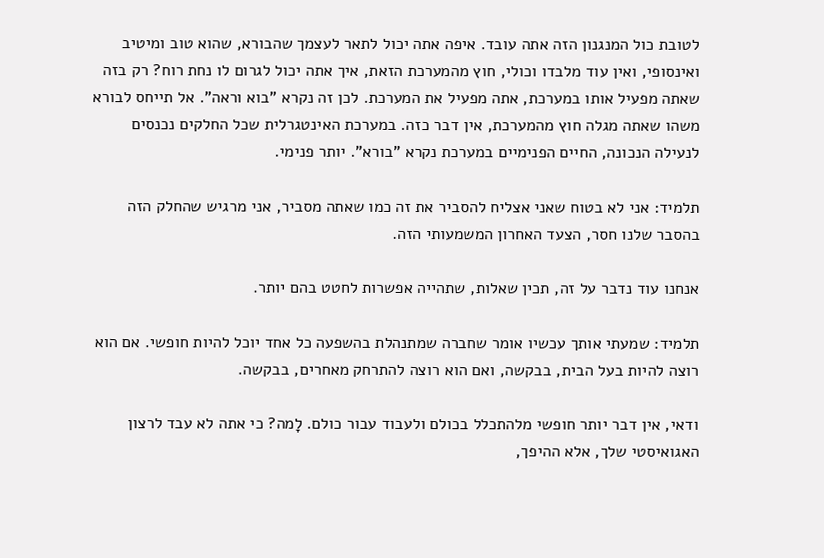לטובת כול המנגנון הזה אתה עובד. איפה אתה יכול לתאר לעצמך שהבורא, שהוא טוב ומיטיב ואינסופי, ואין עוד מלבדו וכולי, חוץ מהמערכת הזאת, איך אתה יכול לגרום לו נחת רוח? רק בזה שאתה מפעיל אותו במערכת, אתה מפעיל את המערכת. לכן זה נקרא "בוא וראה". אל תייחס לבורא משהו שאתה מגלה חוץ מהמערכת, אין דבר כזה. במערכת האינטגרלית שכל החלקים נכנסים לנעילה הנכונה, החיים הפנימיים במערכת נקרא "בורא". יותר פנימי.

תלמיד: אני לא בטוח שאני אצליח להסביר את זה כמו שאתה מסביר, אני מרגיש שהחלק הזה בהסבר שלנו חסר, הצעד האחרון המשמעותי הזה.

אנחנו עוד נדבר על זה, תכין שאלות, שתהייה אפשרות לחטט בהם יותר.

תלמיד: שמעתי אותך עכשיו אומר שחברה שמתנהלת בהשפעה כל אחד יוכל להיות חופשי. אם הוא רוצה להיות בעל הבית, בבקשה, ואם הוא רוצה להתרחק מאחרים, בבקשה.

ודאי, אין דבר יותר חופשי מלהתכלל בכולם ולעבוד עבור כולם. לָמה? כי אתה לא עבד לרצון האגואיסטי שלך, אלא ההיפך,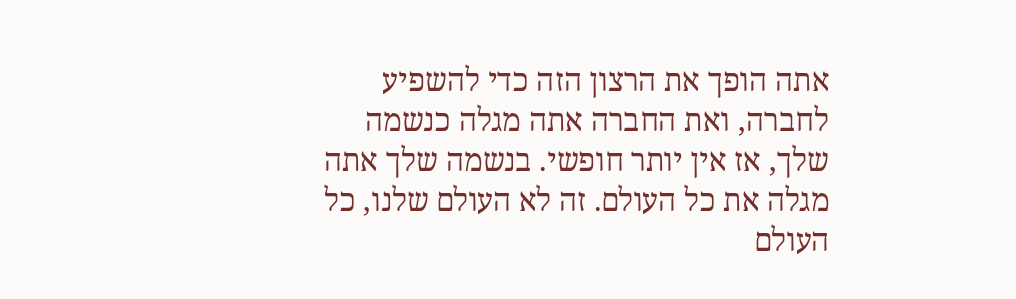אתה הופך את הרצון הזה כדי להשפיע לחברה, ואת החברה אתה מגלה כנשמה שלך, אז אין יותר חופשי. בנשמה שלך אתה מגלה את כל העולם. זה לא העולם שלנו, כל העולם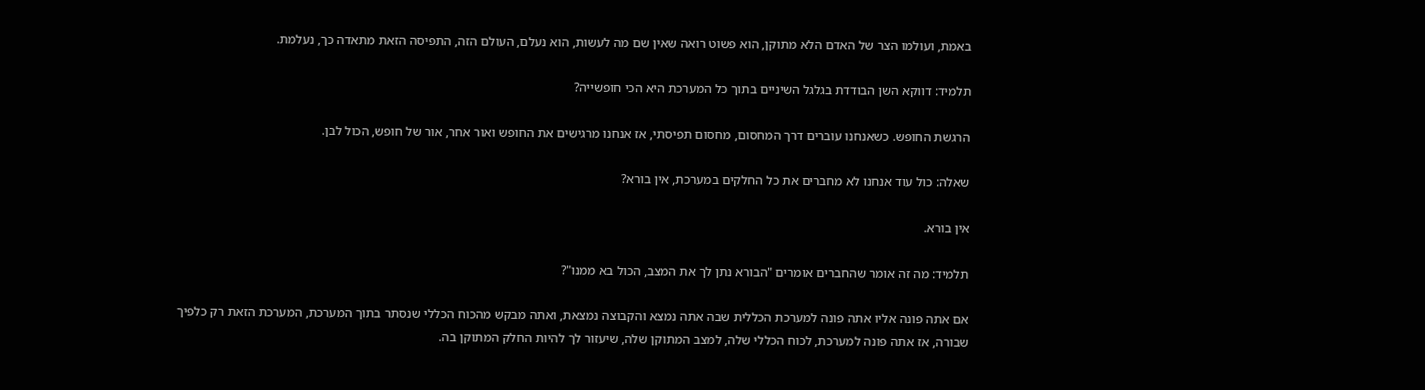באמת, ועולמו הצר של האדם הלא מתוקן, הוא פשוט רואה שאין שם מה לעשות, הוא נעלם, העולם הזה, התפיסה הזאת מתאדה כך, נעלמת.

תלמיד: דווקא השן הבודדת בגלגל השיניים בתוך כל המערכת היא הכי חופשייה?

הרגשת החופש. כשאנחנו עוברים דרך המחסום, מחסום תפיסתי, אז אנחנו מרגישים את החופש ואור אחר, אור של חופש, הכול לבן.

שאלה: כול עוד אנחנו לא מחברים את כל החלקים במערכת, אין בורא?

אין בורא.

תלמיד: מה זה אומר שהחברים אומרים "הבורא נתן לך את המצב, הכול בא ממנו"?

אם אתה פונה אליו אתה פונה למערכת הכללית שבה אתה נמצא והקבוצה נמצאת, ואתה מבקש מהכוח הכללי שנסתר בתוך המערכת, המערכת הזאת רק כלפיך שבורה, אז אתה פונה למערכת, לכוח הכללי שלה, למצב המתוקן שלה, שיעזור לך להיות החלק המתוקן בה.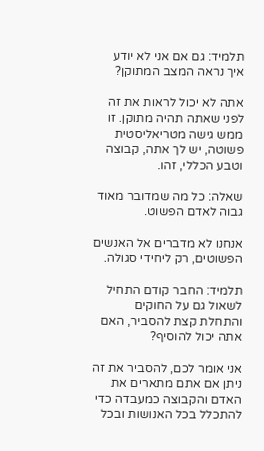תלמיד: גם אם אני לא יודע איך נראה המצב המתוקן?

אתה לא יכול לראות את זה לפני שאתה תהיה מתוקן. זו ממש גישה מטריאליסטית פשוטה, יש לך אתה, קבוצה וטבע הכללי, זהו.

שאלה: כל מה שמדובר מאוד גבוה לאדם הפשוט.

אנחנו לא מדברים אל האנשים הפשוטים, רק ליחידי סגולה.

תלמיד: החבר קודם התחיל לשאול גם על החוקים והתחלת קצת להסביר, האם אתה יכול להוסיף?

אני אומר לכם, להסביר את זה ניתן אם אתם מתארים את האדם והקבוצה כמעבדה כדי להתכלל בכל האנושות ובכל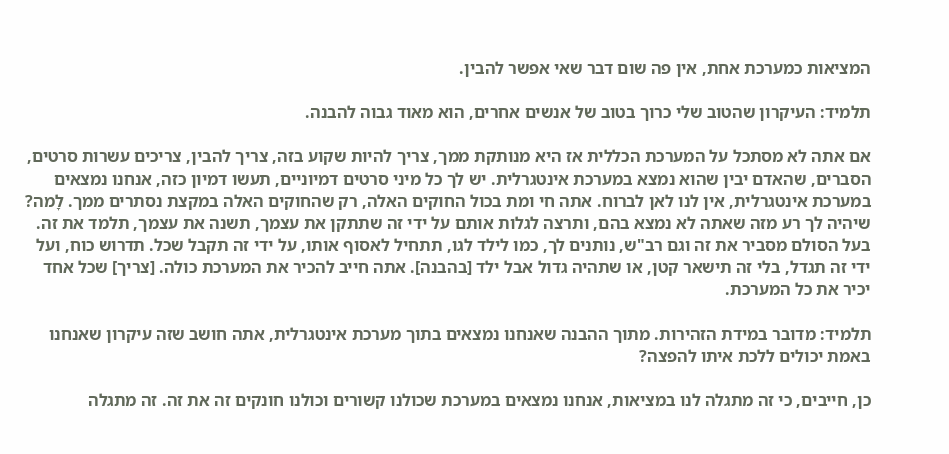המציאות כמערכת אחת, אין פה שום דבר שאי אפשר להבין.

תלמיד: העיקרון שהטוב שלי כרוך בטוב של אנשים אחרים, הוא מאוד גבוה להבנה.

אם אתה לא מסתכל על המערכת הכללית אז היא מנותקת ממך, צריך להיות שקוע בזה, צריך להבין, צריכים עשרות סרטים, הסברים, שהאדם יבין שהוא נמצא במערכת אינטגרלית. יש לך כל מיני סרטים דמיוניים, תעשו דמיון כזה, אנחנו נמצאים במערכת אינטגרלית, אין לנו לאן לברוח. אתה חי ומת בכול החוקים האלה, רק שהחוקים האלה במקצת נסתרים ממך. לָמה? שיהיה לך רע מזה שאתה לא נמצא בהם, ותרצה לגלות אותם על ידי זה שתתקן את עצמך, תשנה את עצמך, תלמד את זה. בעל הסולם מסביר את זה וגם רב"ש, נותנים לך, כמו לילד לגו, תתחיל לאסוף אותו, על ידי זה תקבל שכל. תדרוש כוח, ועל ידי זה תגדל, בלי זה תישאר קטן, או שתהיה גדול אבל ילד [בהבנה]. אתה חייב להכיר את המערכת כולה. [צריך] שכל אחד יכיר את כל המערכת.

תלמיד: מדובר במידת הזהירות. מתוך ההבנה שאנחנו נמצאים בתוך מערכת אינטגרלית, אתה חושב שזה עיקרון שאנחנו באמת יכולים ללכת איתו להפצה?

כן, חייבים, כי זה מתגלה לנו במציאות, אנחנו נמצאים במערכת שכולנו קשורים וכולנו חונקים זה את זה. זה מתגלה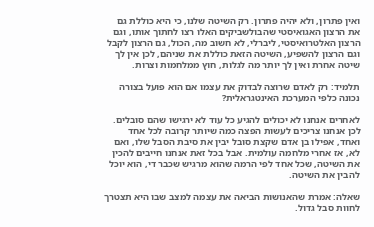ואין פתרון, ולא יהיה פתרון. רק השיטה שלנו, כי היא כוללת גם את הרצון האגואיסטי שהבולשביקים האלו רצו לחתוך אותו, וגם הרצון האלטרואיסטי, ליברלי, לא חשוב מה, הכול, גם הרצון לקבל וגם הרצון להשפיע, השיטה הזאת כוללת את שניהם, לכן אין לך שיטה אחרת ואין לך יותר מה לגלות, חוץ ממלחמות וצרות.

תלמיד: רק לאדם שרוצה לבדוק את עצמו אם הוא פועל בצורה נכונה כלפי המערכת האינטגראלית?

לאחרים אנחנו לא יכולים להגיע כל עוד לא ירגישו שהם סובלים. לכן אנחנו צריכים לעשות הפצה כמה שיותר קרובה לכל אחד ואחד, אפילו בן אדם שקצת סובל יבין את סיבת הסבל שלו, ואם לא, אז אחרי מלחמה עולמית. אבל בכל זאת אנחנו חייבים להכין את השיטה, שכל אחד לפי הרמה שהוא מרגיש שכבר די, הוא יוכל להבין את השיטה.

שאלה: אמרת שהאנושות הביאה את עצמה למצב שבו היא תצטרך לחוות סבל גדול.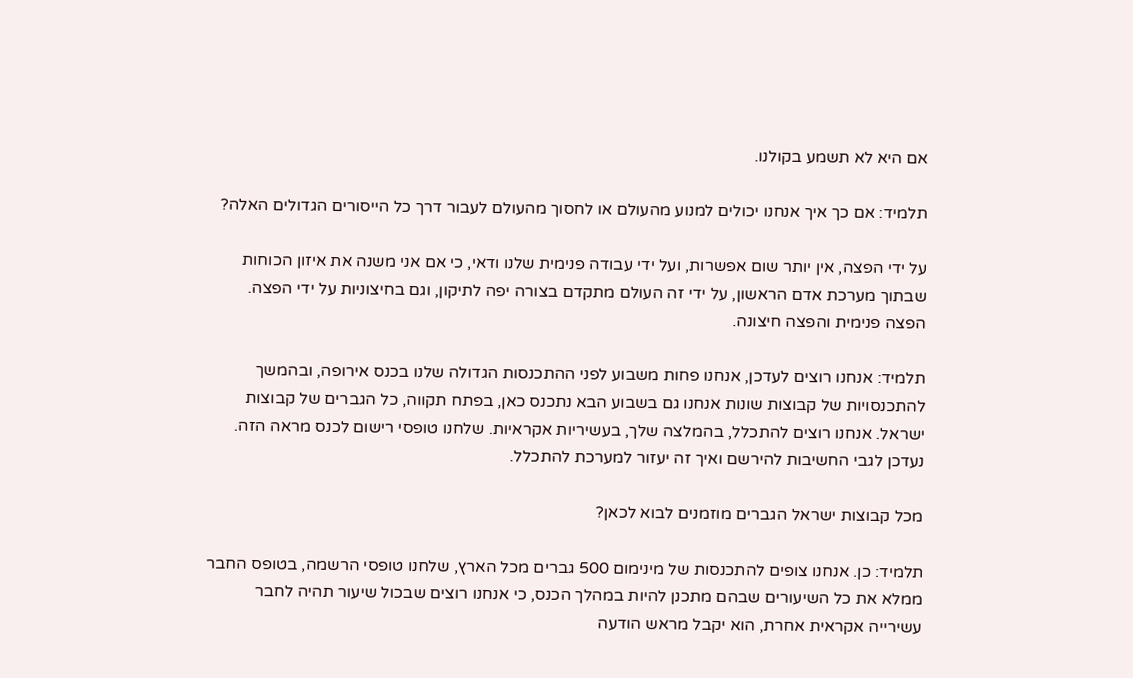אם היא לא תשמע בקולנו.

תלמיד: אם כך איך אנחנו יכולים למנוע מהעולם או לחסוך מהעולם לעבור דרך כל הייסורים הגדולים האלה?

על ידי הפצה, אין יותר שום אפשרות, ועל ידי עבודה פנימית שלנו ודאי, כי אם אני משנה את איזון הכוחות שבתוך מערכת אדם הראשון, על ידי זה העולם מתקדם בצורה יפה לתיקון, וגם בחיצוניות על ידי הפצה. הפצה פנימית והפצה חיצונה.

תלמיד: אנחנו רוצים לעדכן, אנחנו פחות משבוע לפני ההתכנסות הגדולה שלנו בכנס אירופה, ובהמשך להתכנסויות של קבוצות שונות אנחנו גם בשבוע הבא נתכנס כאן, בפתח תקווה, כל הגברים של קבוצות ישראל. אנחנו רוצים להתכלל, בהמלצה שלך, בעשיריות אקראיות. שלחנו טופסי רישום לכנס מראה הזה. נעדכן לגבי החשיבות להירשם ואיך זה יעזור למערכת להתכלל.

מכל קבוצות ישראל הגברים מוזמנים לבוא לכאן?

תלמיד: כן. אנחנו צופים להתכנסות של מינימום 500 גברים מכל הארץ, שלחנו טופסי הרשמה, בטופס החבר ממלא את כל השיעורים שבהם מתכנן להיות במהלך הכנס, כי אנחנו רוצים שבכול שיעור תהיה לחבר עשירייה אקראית אחרת, הוא יקבל מראש הודעה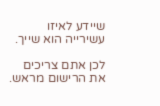שיידע לאיזו עשירייה הוא שייך.

לכן אתם צריכים את הרישום מראש.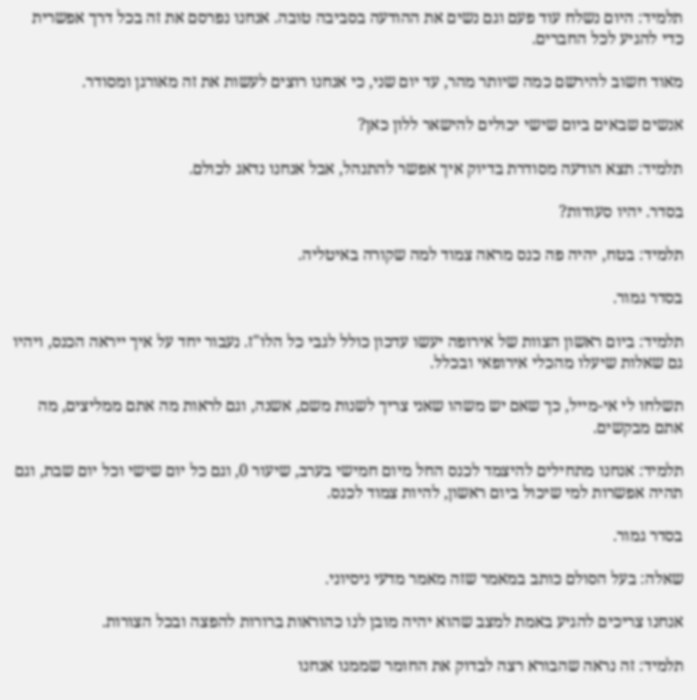תלמיד: היום נשלח עוד פעם וגם נשים את ההודעה בסביבה טובה. אנחנו נפרסם את זה בכל דרך אפשרית כדי להגיע לכל החברים.

מאוד חשוב להירשם כמה שיותר מהר, עד יום שני, כי אנחנו רוצים לעשות את זה מאורגן ומסודר.

אנשים שבאים ביום שישי יכולים להישאר ללון כאן?

תלמיד: תצא הודעה מסודרת בדיוק איך אפשר להתנהל, אבל אנחנו נדאג לכולם.

בסדר. יהיו סעודות?

תלמיד: בטח, יהיה פה כנס מראה צמוד למה שקורה באיטליה.

בסדר גמור.

תלמיד: ביום ראשון הצוות של אירופה יעשו עדכון כולל לגבי כל הלו"ז. נעבור יחד על איך ייראה הכנס, ויהיו גם שאלות שיעלו מהכלי אירופאי ובכלל.

תשלחו לי אי-מייל, כך שאם יש משהו שאני צריך לשנות משם, אשנה, וגם לראות מה אתם ממליצים, מה אתם מבקשים.

תלמיד: אנחנו מתחילים להיצמד לכנס החל מיום חמישי בערב, שיעור 0, וגם כל יום שישי וכל יום שבת, וגם תהיה אפשרות למי שיכול ביום ראשון, להיות צמוד לכנס.

בסדר גמור.

שאלה: בעל הסולם כותב במאמר שזה מאמר מדעי ניסיוני.

אנחנו צריכים להגיע באמת למצב שהוא יהיה מובן לנו כהוראות ברורות להפצה ובכל הצורות.

תלמיד: זה נראה שהבורא רצה לבדוק את החומר שממנו אנחנו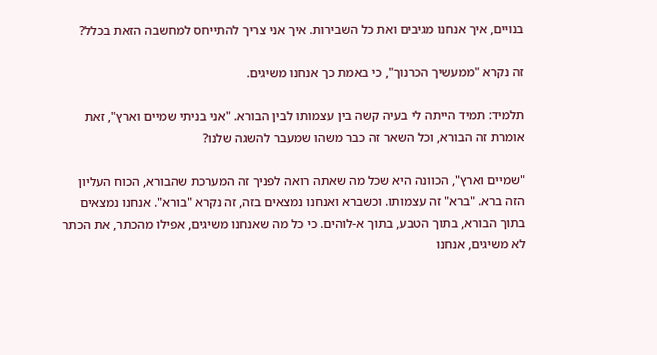בנויים, איך אנחנו מגיבים ואת כל השבירות. איך אני צריך להתייחס למחשבה הזאת בכלל?

זה נקרא "ממעשיך הכרנוך", כי באמת כך אנחנו משיגים.

תלמיד: תמיד הייתה לי בעיה קשה בין עצמותו לבין הבורא. "אני בניתי שמיים וארץ", זאת אומרת זה הבורא, וכל השאר זה כבר משהו שמעבר להשגה שלנו?

"שמיים וארץ", הכוונה היא שכל מה שאתה רואה לפניך זה המערכת שהבורא, הכוח העליון הזה ברא. "ברא" זה עצמותו. וכשברא ואנחנו נמצאים בזה, זה נקרא "בורא". אנחנו נמצאים בתוך הבורא, בתוך הטבע, בתוך א-לוהים. כי כל מה שאנחנו משיגים, אפילו מהכתר, את הכתר לא משיגים, אנחנו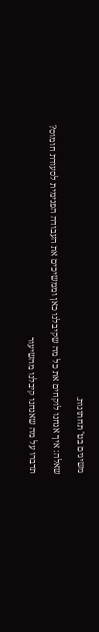משיגים בט' תחתונות.

שאלה: איך אנחנו לוקחים את כל מה שקיבלנו כאן וממשיכים את העבודה הפנימית לסעודת חומוס?

תדברו על מה שאנחנו קיבלנו מהשיעור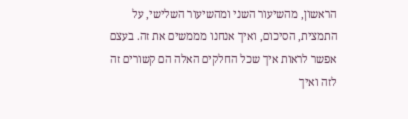הראשון, מהשיעור השני ומהשיעור השלישי, על התמצית, הסיכום, ואיך אנחנו מממשים את זה. בעצם אפשר לראות איך שכל החלקים האלה הם קשורים זה לזה ואיך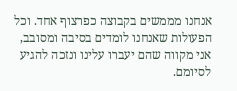אנחנו מממשים בקבוצה כפרצוף אחד. וכל הפעולות שאנחנו לומדים בסיבה ומסובב, אני מקווה שהם יעברו עלינו ונזכה להגיע לסיומם.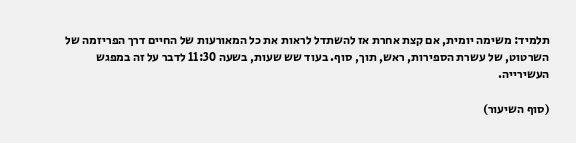תלמיד: משימה יומית, אם קצת אחרת אז להשתדל לראות את כל המאורעות של החיים דרך הפריזמה של השרטוט, של עשרת הספירות, ראש, תוך, סוף. בעוד שש שעות, בשעה 11:30 לדבר על זה במפגש העשירייה.

(סוף השיעור)